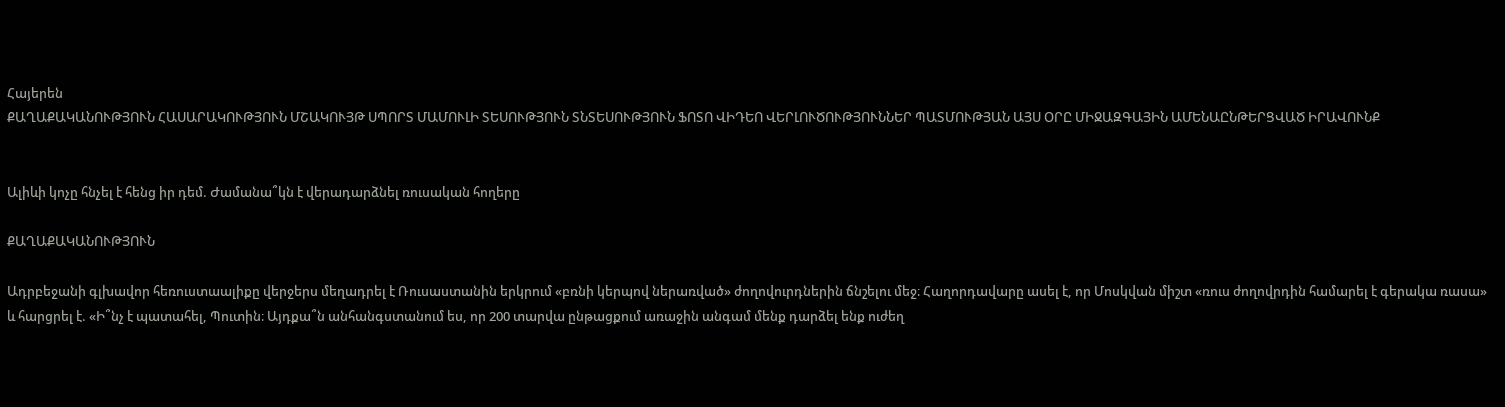Հայերեն
ՔԱՂԱՔԱԿԱՆՈՒԹՅՈՒՆ ՀԱՍԱՐԱԿՈՒԹՅՈՒՆ ՄՇԱԿՈՒՅԹ ՍՊՈՐՏ ՄԱՄՈՒԼԻ ՏԵՍՈՒԹՅՈՒՆ ՏՆՏԵՍՈՒԹՅՈՒՆ ՖՈՏՈ ՎԻԴԵՈ ՎԵՐԼՈՒԾՈՒԹՅՈՒՆՆԵՐ ՊԱՏՄՈՒԹՅԱՆ ԱՅՍ ՕՐԸ ՄԻՋԱԶԳԱՅԻՆ ԱՄԵՆԱԸՆԹԵՐՑՎԱԾ ԻՐԱՎՈՒՆՔ


Ալիևի կոչը հնչել է հենց իր դեմ. Ժամանա՞կն է վերադարձնել ռուսական հողերը

ՔԱՂԱՔԱԿԱՆՈՒԹՅՈՒՆ

Ադրբեջանի գլխավոր հեռուստաալիքը վերջերս մեղադրել է Ռուսաստանին երկրում «բռնի կերպով ներառված» ժողովուրդներին ճնշելու մեջ։ Հաղորդավարը ասել է, որ Մոսկվան միշտ «ռուս ժողովրդին համարել է գերակա ռասա» և հարցրել է. «Ի՞նչ է պատահել, Պուտին։ Այդքա՞ն անհանգստանում ես, որ 200 տարվա ընթացքում առաջին անգամ մենք դարձել ենք ուժեղ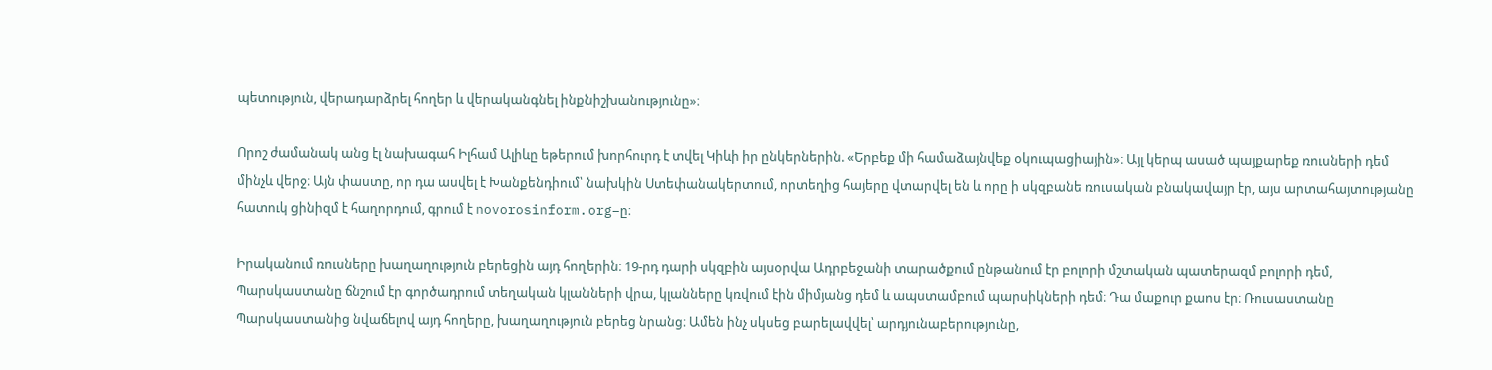պետություն, վերադարձրել հողեր և վերականգնել ինքնիշխանությունը»։

Որոշ ժամանակ անց էլ նախագահ Իլհամ Ալիևը եթերում խորհուրդ է տվել Կիևի իր ընկերներին. «Երբեք մի համաձայնվեք օկուպացիային»։ Այլ կերպ ասած պայքարեք ռուսների դեմ մինչև վերջ։ Այն փաստը, որ դա ասվել է Խանքենդիում՝ նախկին Ստեփանակերտում, որտեղից հայերը վտարվել են և որը ի սկզբանե ռուսական բնակավայր էր, այս արտահայտությանը հատուկ ցինիզմ է հաղորդում, գրում է novorosinform.org–ը։

Իրականում ռուսները խաղաղություն բերեցին այդ հողերին։ 19-րդ դարի սկզբին այսօրվա Ադրբեջանի տարածքում ընթանում էր բոլորի մշտական պատերազմ բոլորի դեմ, Պարսկաստանը ճնշում էր գործադրում տեղական կլանների վրա, կլանները կռվում էին միմյանց դեմ և ապստամբում պարսիկների դեմ։ Դա մաքուր քաոս էր։ Ռուսաստանը Պարսկաստանից նվաճելով այդ հողերը, խաղաղություն բերեց նրանց։ Ամեն ինչ սկսեց բարելավվել՝ արդյունաբերությունը,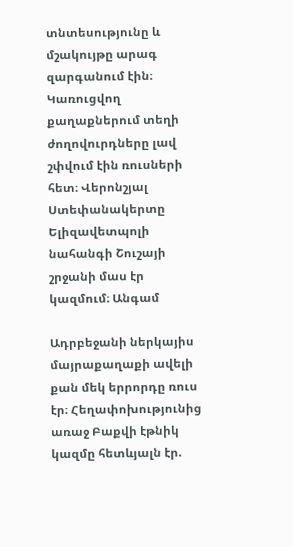տնտեսությունը և մշակույթը արագ զարգանում էին։ Կառուցվող քաղաքներում տեղի ժողովուրդները լավ  շփվում էին ռուսների հետ։ Վերոնշյալ Ստեփանակերտը Ելիզավետպոլի նահանգի Շուշայի շրջանի մաս էր կազմում։ Անգամ

Ադրբեջանի ներկայիս մայրաքաղաքի ավելի քան մեկ երրորդը ռուս էր։ Հեղափոխությունից առաջ Բաքվի էթնիկ կազմը հետևյալն էր.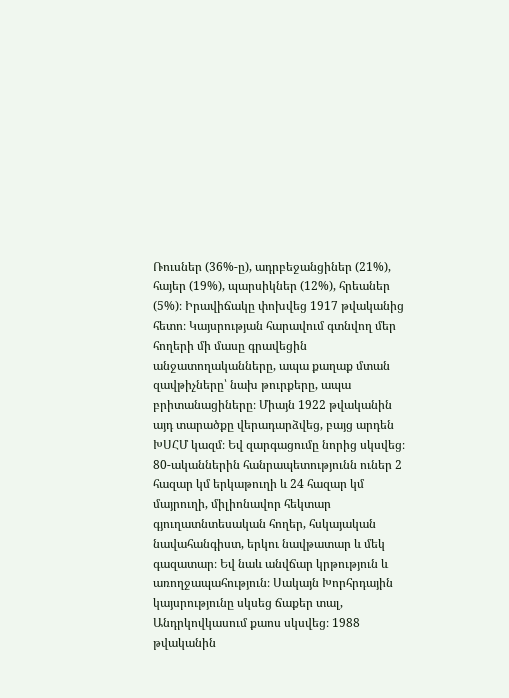Ռուսներ (36%-ը), ադրբեջանցիներ (21%), հայեր (19%), պարսիկներ (12%), հրեաներ (5%)։ Իրավիճակը փոխվեց 1917 թվականից հետո։ Կայսրության հարավում գտնվող մեր հողերի մի մասը գրավեցին անջատողականները, ապա քաղաք մտան զավթիչները՝ նախ թուրքերը, ապա բրիտանացիները։ Միայն 1922 թվականին այդ տարածքը վերադարձվեց, բայց արդեն ԽՍՀՄ կազմ։ Եվ զարգացումը նորից սկսվեց։ 80-ականներին հանրապետությունն ուներ 2 հազար կմ երկաթուղի և 24 հազար կմ մայրուղի, միլիոնավոր հեկտար գյուղատնտեսական հողեր, հսկայական նավահանգիստ, երկու նավթատար և մեկ գազատար։ Եվ նաև անվճար կրթություն և առողջապահություն։ Սակայն Խորհրդային կայսրությունը սկսեց ճաքեր տալ, Անդրկովկասում քաոս սկսվեց։ 1988 թվականին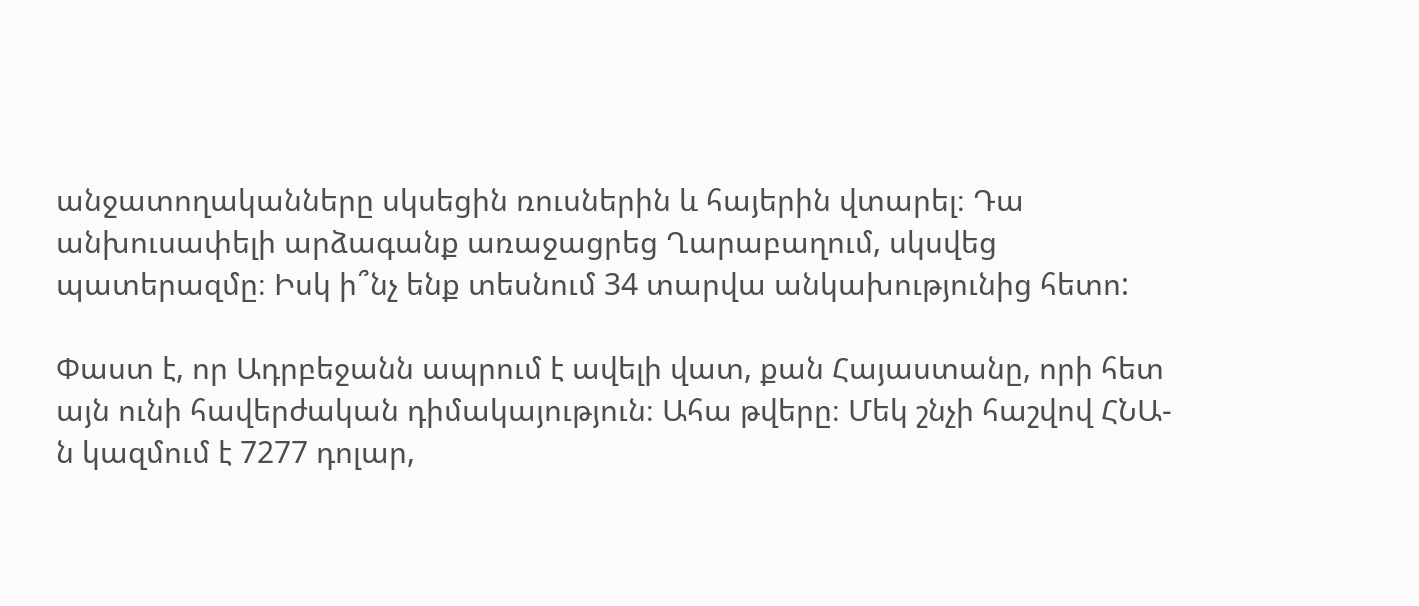անջատողականները սկսեցին ռուսներին և հայերին վտարել։ Դա անխուսափելի արձագանք առաջացրեց Ղարաբաղում, սկսվեց պատերազմը։ Իսկ ի՞նչ ենք տեսնում 34 տարվա անկախությունից հետո:

Փաստ է, որ Ադրբեջանն ապրում է ավելի վատ, քան Հայաստանը, որի հետ այն ունի հավերժական դիմակայություն։ Ահա թվերը։ Մեկ շնչի հաշվով ՀՆԱ-ն կազմում է 7277 դոլար,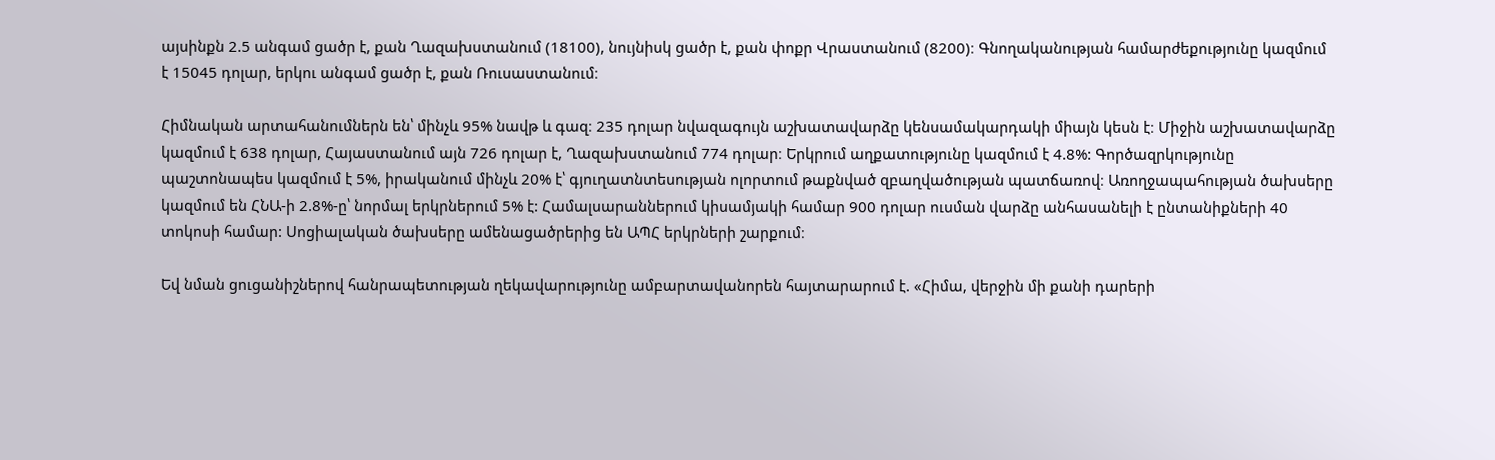այսինքն 2.5 անգամ ցածր է, քան Ղազախստանում (18100), նույնիսկ ցածր է, քան փոքր Վրաստանում (8200)։ Գնողականության համարժեքությունը կազմում է 15045 դոլար, երկու անգամ ցածր է, քան Ռուսաստանում։

Հիմնական արտահանումներն են՝ մինչև 95% նավթ և գազ։ 235 դոլար նվազագույն աշխատավարձը կենսամակարդակի միայն կեսն է։ Միջին աշխատավարձը կազմում է 638 դոլար, Հայաստանում այն 726 դոլար է, Ղազախստանում 774 դոլար։ Երկրում աղքատությունը կազմում է 4.8%: Գործազրկությունը պաշտոնապես կազմում է 5%, իրականում մինչև 20% է՝ գյուղատնտեսության ոլորտում թաքնված զբաղվածության պատճառով։ Առողջապահության ծախսերը կազմում են ՀՆԱ-ի 2.8%-ը՝ նորմալ երկրներում 5% է: Համալսարաններում կիսամյակի համար 900 դոլար ուսման վարձը անհասանելի է ընտանիքների 40 տոկոսի համար: Սոցիալական ծախսերը ամենացածրերից են ԱՊՀ երկրների շարքում։

Եվ նման ցուցանիշներով հանրապետության ղեկավարությունը ամբարտավանորեն հայտարարում է. «Հիմա, վերջին մի քանի դարերի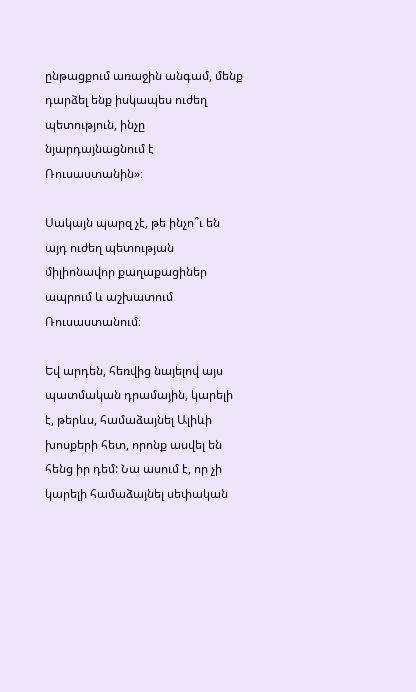ընթացքում առաջին անգամ, մենք դարձել ենք իսկապես ուժեղ պետություն, ինչը նյարդայնացնում է Ռուսաստանին»։

Սակայն պարզ չէ, թե ինչո՞ւ են այդ ուժեղ պետության միլիոնավոր քաղաքացիներ ապրում և աշխատում Ռուսաստանում։

Եվ արդեն, հեռվից նայելով այս պատմական դրամային, կարելի է, թերևս, համաձայնել Ալիևի խոսքերի հետ, որոնք ասվել են հենց իր դեմ: Նա ասում է, որ չի կարելի համաձայնել սեփական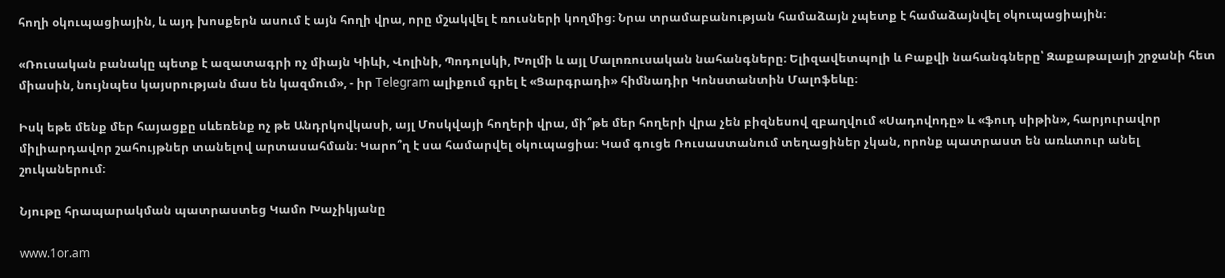հողի օկուպացիային, և այդ խոսքերն ասում է այն հողի վրա, որը մշակվել է ռուսների կողմից։ Նրա տրամաբանության համաձայն չպետք է համաձայնվել օկուպացիային։

«Ռուսական բանակը պետք է ազատագրի ոչ միայն Կիևի, Վոլինի, Պոդոլսկի, Խոլմի և այլ Մալոռուսական նահանգները։ Ելիզավետպոլի և Բաքվի նահանգները՝ Զաքաթալայի շրջանի հետ միասին, նույնպես կայսրության մաս են կազմում», - իր Telegram ալիքում գրել է «Ցարգրադի» հիմնադիր Կոնստանտին Մալոֆեևը։

Իսկ եթե մենք մեր հայացքը սևեռենք ոչ թե Անդրկովկասի, այլ Մոսկվայի հողերի վրա, մի՞թե մեր հողերի վրա չեն բիզնեսով զբաղվում «Սադովոդը» և «ֆուդ սիթին», հարյուրավոր միլիարդավոր շահույթներ տանելով արտասահման։ Կարո՞ղ է սա համարվել օկուպացիա։ Կամ գուցե Ռուսաստանում տեղացիներ չկան, որոնք պատրաստ են առևտուր անել շուկաներում։

Նյութը հրապարակման պատրաստեց Կամո Խաչիկյանը

www.1or.am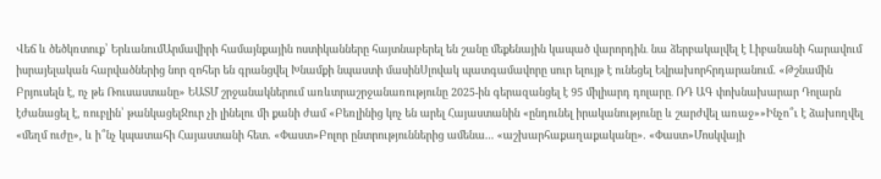Վեճ և ծեծկռտուք՝ ԵրևանումԱրմավիրի համայնքային ոստիկանները հայտնաբերել են շանը մեքենային կապած վարորդին․ նա ձերբակալվել է Լիբանանի հարավում իսրայելական հարվածներից նոր զոհեր են գրանցվել Խնամքի նպաստի մասինՍլովակ պատգամավորը սուր ելույթ է ունեցել Եվրախորհրդարանում. «Թշնամին Բրյուսելն է, ոչ թե Ռուսաստանը» ԵԱՏՄ շրջանակներում առևտրաշրջանառությունը 2025-ին գերազանցել է 95 միլիարդ դոլարը․ ՌԴ ԱԳ փոխնախարար Դոլարն էժանացել է, ռուբլին՝ թանկացելՋուր չի լինելու մի քանի ժամ «Բեռլինից կոչ են արել Հայաստանին «ընդունել իրականությունը և շարժվել առաջ»»Ինչո՞ւ է ձախողվել «մեղմ ուժը», և ի՞նչ կպատահի Հայաստանի հետ. «Փաստ»Բոլոր ընտրություններից ամենա... «աշխարհաքաղաքականը». «Փաստ»Մոսկվայի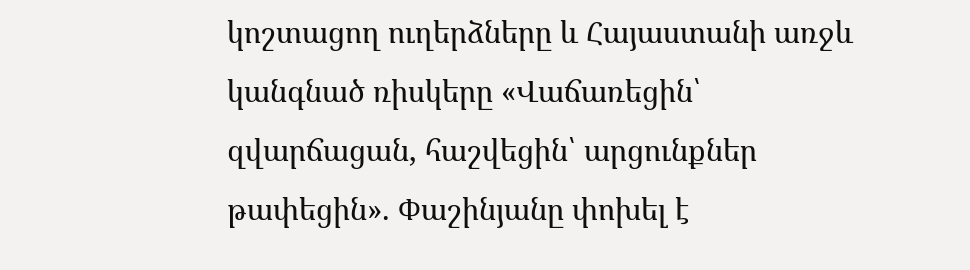կոշտացող ուղերձները և Հայաստանի առջև կանգնած ռիսկերը «Վաճառեցին՝ զվարճացան, հաշվեցին՝ արցունքներ թափեցին». Փաշինյանը փոխել է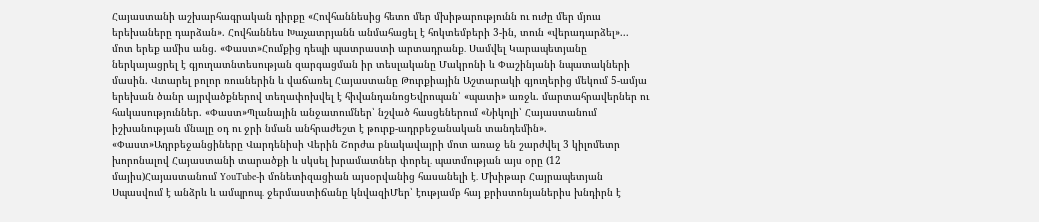Հայաստանի աշխարհագրական դիրքը «Հովհաննեսից հետո մեր մխիթարությունն ու ուժը մեր մյուս երեխաները դարձան». Հովհաննես Խաչատրյանն անմահացել է հոկտեմբերի 3-ին, տուն «վերադարձել»... մոտ երեք ամիս անց. «Փաստ»Հումքից դեպի պատրաստի արտադրանք․ Սամվել Կարապետյանը ներկայացրել է գյուղատնտեսության զարգացման իր տեսլականը Մակրոնի և Փաշինյանի նպատակների մասին. Վտարել բոլոր ռուսներին և վաճառել Հայաստանը Թուրքիային Աշտարակի գյուղերից մեկում 5-ամյա երեխան ծանր այրվածքներով տեղափոխվել է հիվանդանոցԵվրոպան՝ «պատի» առջև. մարտահրավերներ ու հակասություններ. «Փաստ»Պլանային անջատումներ՝ նշված հասցեներում «Նիկոլի՝ Հայաստանում իշխանության մնալը օդ ու ջրի նման անհրաժեշտ է թուրք-ադրբեջանական տանդեմին». «Փաստ»Ադրբեջանցիները Վարդենիսի Վերին Շորժա բնակավայրի մոտ առաջ են շարժվել 3 կիլոմետր խորոնալով Հայաստանի տարածքի և սկսել խրամատներ փորել․ պատմության այս օրը (12 մայիս)Հայաստանում YouTube-ի մոնետիզացիան այսօրվանից հասանելի է․ Մխիթար Հայրապետյան Սպասվում է անձրև և ամպրոպ․ ջերմաստիճանը կնվազիՄեր՝ էությամբ հայ քրիստոնյաներիս խնդիրն է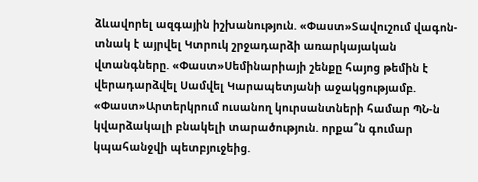ձևավորել ազգային իշխանություն. «Փաստ»Տավուշում վագոն-տնակ է այրվել Կտրուկ շրջադարձի առարկայական վտանգները. «Փաստ»Սեմինարիայի շենքը հայոց թեմին է վերադարձվել Սամվել Կարապետյանի աջակցությամբ. «Փաստ»Արտերկրում ուսանող կուրսանտների համար ՊՆ-ն կվարձակալի բնակելի տարածություն. որքա՞ն գումար կպահանջվի պետբյուջեից.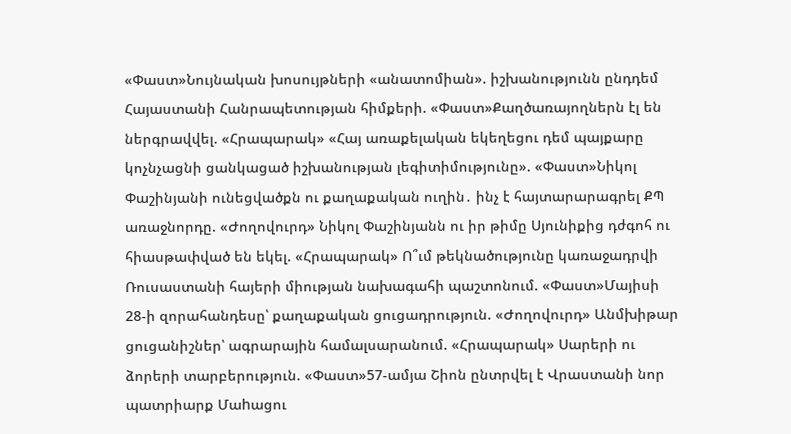«Փաստ»Նույնական խոսույթների «անատոմիան». իշխանությունն ընդդեմ Հայաստանի Հանրապետության հիմքերի. «Փաստ»Քաղծառայողներն էլ են ներգրավվել. «Հրապարակ» «Հայ առաքելական եկեղեցու դեմ պայքարը կոչնչացնի ցանկացած իշխանության լեգիտիմությունը». «Փաստ»Նիկոլ Փաշինյանի ունեցվածքն ու քաղաքական ուղին․ ինչ է հայտարարագրել ՔՊ առաջնորդը. «Ժողովուրդ» Նիկոլ Փաշինյանն ու իր թիմը Սյունիքից դժգոհ ու հիասթափված են եկել. «Հրապարակ» Ո՞ւմ թեկնածությունը կառաջադրվի Ռուսաստանի հայերի միության նախագահի պաշտոնում. «Փաստ»Մայիսի 28-ի զորահանդեսը՝ քաղաքական ցուցադրություն. «Ժողովուրդ» Անմխիթար ցուցանիշներ՝ ագրարային համալսարանում. «Հրապարակ» Սարերի ու ձորերի տարբերություն. «Փաստ»57-ամյա Շիոն ընտրվել է Վրաստանի նոր պատրիարք Մաhացու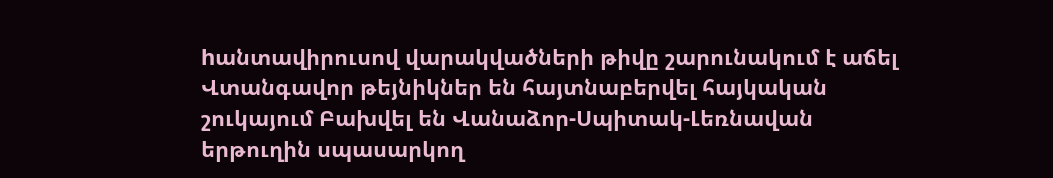hանտավիրուսով վարակվածների թիվը շարունակում է աճել Վտանգավոր թեյնիկներ են հայտնաբերվել հայկական շուկայում Բախվել են Վանաձոր-Սպիտակ-Լեռնավան երթուղին սպասարկող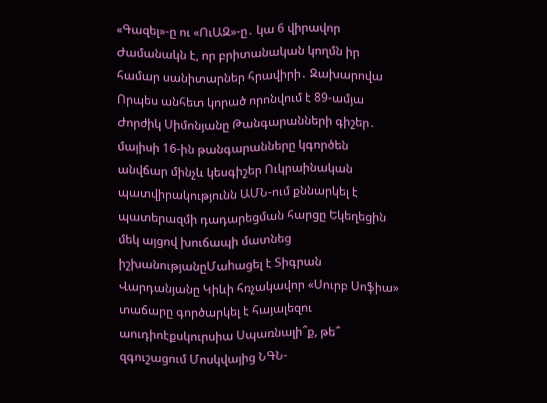«Գազել»-ը ու «ՈւԱԶ»-ը․ կա 6 վիրավոր Ժամանակն է, որ բրիտանական կողմն իր համար սանիտարներ հրավիրի․ Զախարովա Որպես անհետ կորած որոնվում է 89-ամյա Ժորժիկ Սիմոնյանը Թանգարանների գիշեր․ մայիսի 16-ին թանգարանները կգործեն անվճար մինչև կեսգիշեր Ուկրաինական պատվիրակությունն ԱՄՆ-ում քննարկել է պատերազմի դադարեցման հարցը Եկեղեցին մեկ այցով խուճապի մատնեց իշխանությանըՄաhացել է Տիգրան Վարդանյանը Կիևի հռչակավոր «Սուրբ Սոֆիա» տաճարը գործարկել է հայալեզու աուդիոէքսկուրսիա Սպառնալի՞ք, թե՞ զգուշացում Մոսկվայից ՆԳՆ-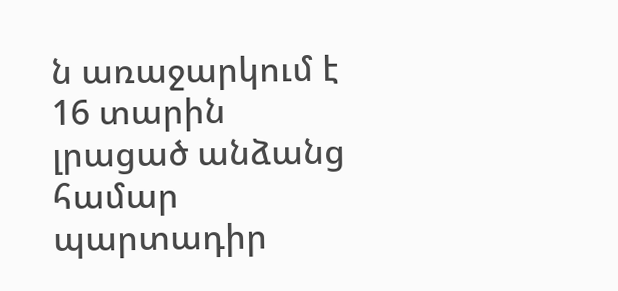ն առաջարկում է 16 տարին լրացած անձանց համար պարտադիր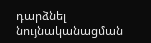դարձնել նույնականացման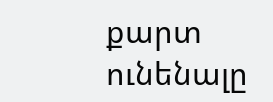քարտ ունենալը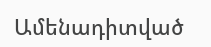Ամենադիտված